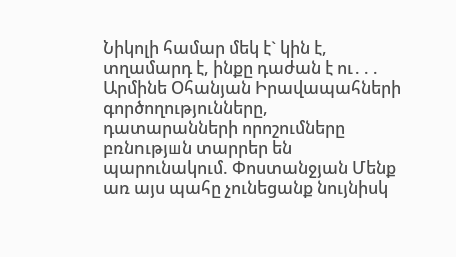Նիկոլի համար մեկ է` կին է, տղամարդ է, ինքը դաժան է ու․․․ Արմինե Օհանյան Իրավապահների գործողությունները, դատարանների որոշումները բռնnւթյшն տարրեր են պարունակում. Փոստանջյան Մենք առ այս պահը չունեցանք նույնիսկ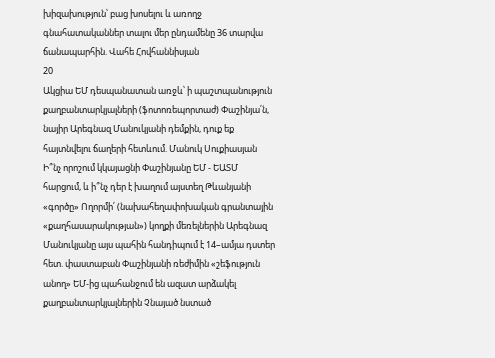խիզախություն՝ բաց խոսելու և առողջ գնահատականներ տալու մեր ընդամենը 36 տարվա ճանապարհին. Վահե Հովհաննիսյան
20
Ակցիա ԵՄ դեսպանատան առջև՝ ի պաշտպանություն քաղբանտարկյալների (ֆոտոռեպորտաժ) Փաշինյա՛ն, նայիր Արեգնազ Մանուկյանի դեմքին, դուք եք հայտնվելու ճաղերի հետևում. Մանուկ Սուքիասյան Ի՞նչ որոշում կկայացնի Փաշինյանը ԵՄ - ԵԱՏՄ հարցում, և ի՞նչ դեր է խաղում այստեղ Թևանյանի «գործը» Ողորմի՛ (նախահեղափոխական գրանտային «քաղհասարակության») կողքի մեռելներին Արեգնազ Մանուկյանը այս պահին հանդիպում է 14–ամյա դստեր հետ. փաստաբան Փաշինյանի ռեժիմին «շեֆություն անող» ԵՄ-ից պահանջում են ազատ արձակել քաղբանտարկյալներին Չնայած նստած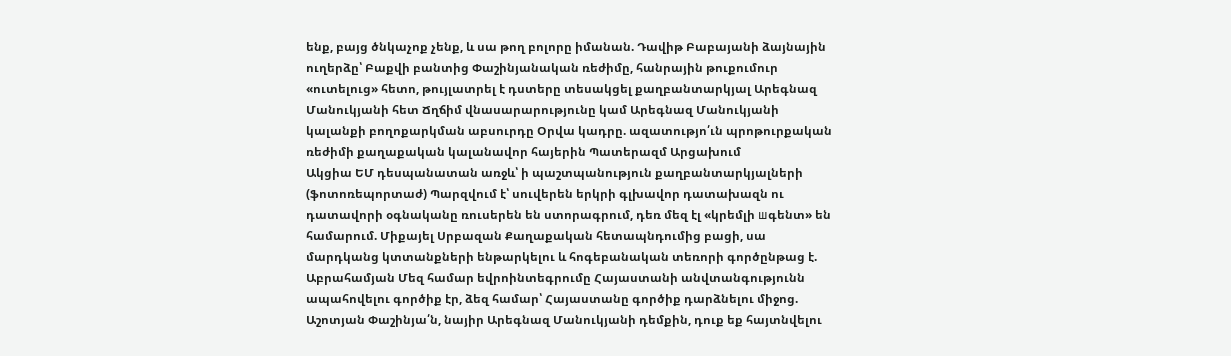ենք, բայց ծնկաչոք չենք, և սա թող բոլորը իմանան. Դավիթ Բաբայանի ձայնային ուղերձը՝ Բաքվի բանտից Փաշինյանական ռեժիմը, հանրային թուքումուր «ուտելուց» հետո, թույլատրել է դստերը տեսակցել քաղբանտարկյալ Արեգնազ Մանուկյանի հետ Ճղճիմ վնասարարությունը կամ Արեգնազ Մանուկյանի կալանքի բողոքարկման աբսուրդը Օրվա կադրը. ազատությո՛ւն պրոթուրքական ռեժիմի քաղաքական կալանավոր հայերին Պատերազմ Արցախում
Ակցիա ԵՄ դեսպանատան առջև՝ ի պաշտպանություն քաղբանտարկյալների (ֆոտոռեպորտաժ) Պարզվում է՝ սուվերեն երկրի գլխավոր դատախազն ու դատավորի օգնականը ռուսերեն են ստորագրում, դեռ մեզ էլ «կրեմլի шգենտ» են համարում. Միքայել Սրբազան Քաղաքական հետապնդումից բացի, սա մարդկանց կտտանքների ենթարկելու և հոգեբանական տեռորի գործընթաց է. Աբրահամյան Մեզ համար եվրոինտեգրումը Հայաստանի անվտանգությունն ապահովելու գործիք էր, ձեզ համար՝ Հայաստանը գործիք դարձնելու միջոց. Աշոտյան Փաշինյա՛ն, նայիր Արեգնազ Մանուկյանի դեմքին, դուք եք հայտնվելու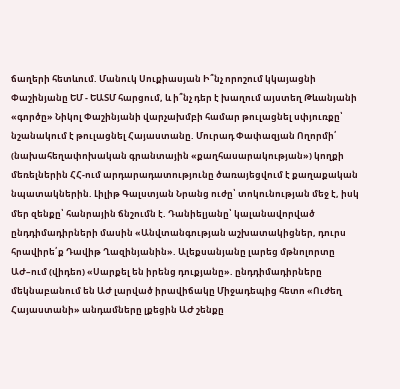ճաղերի հետևում. Մանուկ Սուքիասյան Ի՞նչ որոշում կկայացնի Փաշինյանը ԵՄ - ԵԱՏՄ հարցում, և ի՞նչ դեր է խաղում այստեղ Թևանյանի «գործը» Նիկոլ Փաշինյանի վարչախմբի համար թուլացնել սփյուռքը՝ նշանակում է թուլացնել Հայաստանը. Մուրադ Փափազյան Ողորմի՛ (նախահեղափոխական գրանտային «քաղհասարակության») կողքի մեռելներին ՀՀ-ում արդարադատությունը ծառայեցվում է քաղաքական նպատակներին. Լիլիթ Գալստյան Նրանց ուժը՝ տոկունության մեջ է, իսկ մեր զենքը՝ հանրային ճնշումն է. Դանիելյանը՝ կալանավորված ընդդիմադիրների մասին «Անվտանգության աշխատակիցներ, դուրս հրավիրե՛ք Դավիթ Ղազինյանին». Ալեքսանյանը լարեց մթնոլորտը ԱԺ–ում (վիդեո) «Սարքել են իրենց դուքյանը». ընդդիմադիրները մեկնաբանում են ԱԺ լարված իրավիճակը Միջադեպից հետո «Ուժեղ Հայաստանի» անդամները լքեցին ԱԺ շենքը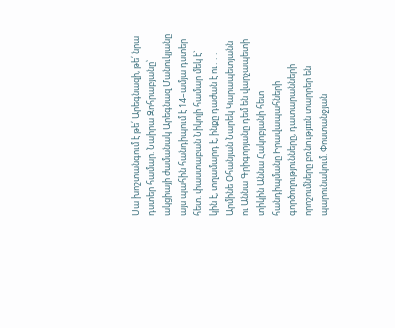Սա խոշտանգում է թե՛ Արեգնազի, թե՛ նրա դստեր համար. Նաիրա Զոհրաբյանը՝ ակցիայի ժամանակ Արեգնազ Մանուկյանը այս պահին հանդիպում է 14–ամյա դստեր հետ. փաստաբան Նիկոլի համար մեկ է` կին է, տղամարդ է, ինքը դաժան է ու․․․ Արմինե Օհանյան Նարեկ Կարապետյանն ու Աննա Գրիգորյանը դեմ են վարչապետի տիկին Աննա Հակոբյանի հետ հանդիպմանը Իրավապահների գործողությունները, դատարանների որոշումները բռնnւթյшն տարրեր են պարունակում. Փոստանջյան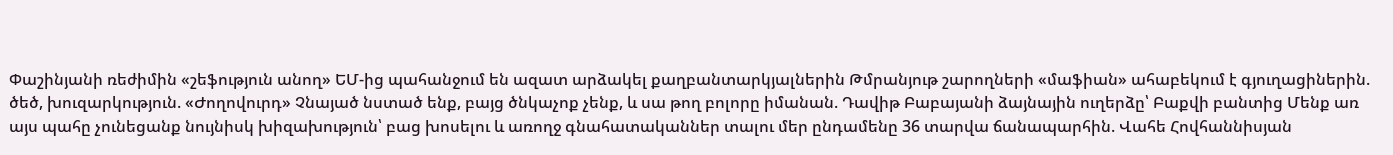Փաշինյանի ռեժիմին «շեֆություն անող» ԵՄ-ից պահանջում են ազատ արձակել քաղբանտարկյալներին Թմրանյութ շարողների «մաֆիան» ահաբեկում է գյուղացիներին. ծեծ, խուզարկություն. «Ժողովուրդ» Չնայած նստած ենք, բայց ծնկաչոք չենք, և սա թող բոլորը իմանան. Դավիթ Բաբայանի ձայնային ուղերձը՝ Բաքվի բանտից Մենք առ այս պահը չունեցանք նույնիսկ խիզախություն՝ բաց խոսելու և առողջ գնահատականներ տալու մեր ընդամենը 36 տարվա ճանապարհին. Վահե Հովհաննիսյան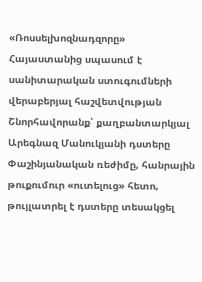«Ռոսսելխոզնադզորը» Հայաստանից սպասում է սանիտարական ստուգումների վերաբերյալ հաշվետվության Շնորհավորանք՝ քաղբանտարկյալ Արեգնազ Մանուկյանի դստերը Փաշինյանական ռեժիմը, հանրային թուքումուր «ուտելուց» հետո, թույլատրել է դստերը տեսակցել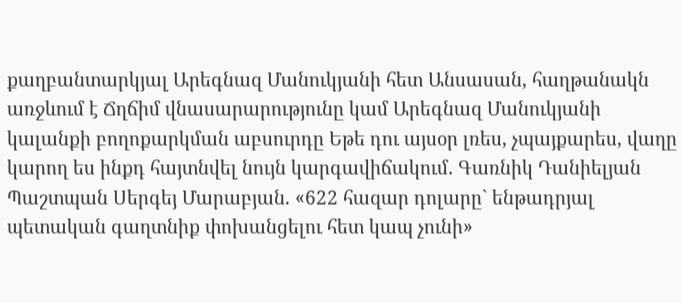քաղբանտարկյալ Արեգնազ Մանուկյանի հետ Անսասան, հաղթանակն առջևում է Ճղճիմ վնասարարությունը կամ Արեգնազ Մանուկյանի կալանքի բողոքարկման աբսուրդը Եթե դու այսօր լռես, չպայքարես, վաղը կարող ես ինքդ հայտնվել նույն կարգավիճակում․ Գառնիկ Դանիելյան Պաշտպան Սերգեյ Մարաբյան. «622 հազար դոլարը` ենթադրյալ պետական գաղտնիք փոխանցելու հետ կապ չունի»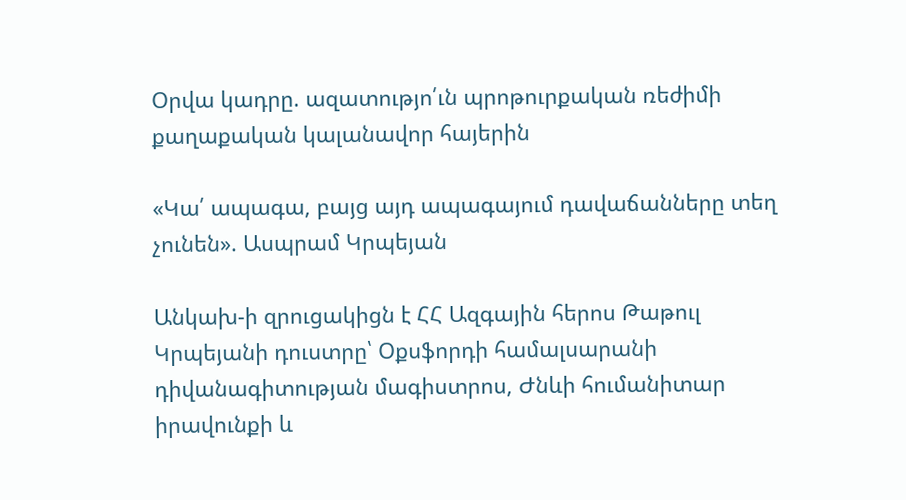Օրվա կադրը. ազատությո՛ւն պրոթուրքական ռեժիմի քաղաքական կալանավոր հայերին

«Կա՛ ապագա, բայց այդ ապագայում դավաճանները տեղ չունեն». Ասպրամ Կրպեյան

Անկախ-ի զրուցակիցն է ՀՀ Ազգային հերոս Թաթուլ Կրպեյանի դուստրը՝ Օքսֆորդի համալսարանի դիվանագիտության մագիստրոս, Ժնևի հումանիտար իրավունքի և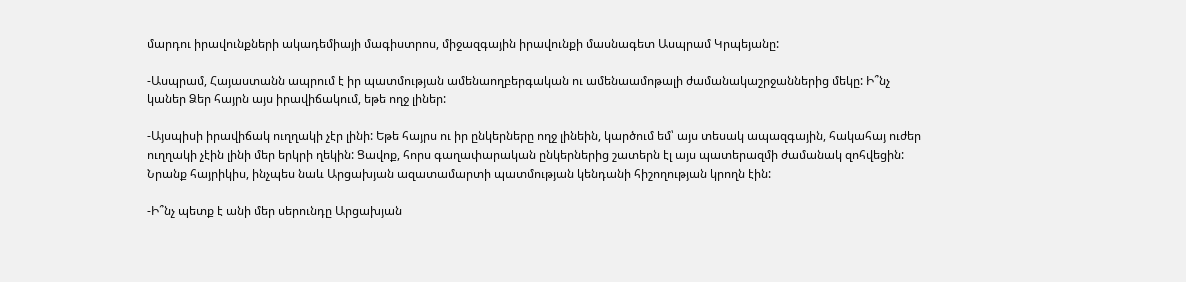մարդու իրավունքների ակադեմիայի մագիստրոս, միջազգային իրավունքի մասնագետ Ասպրամ Կրպեյանը:

-Ասպրամ, Հայաստանն ապրում է իր պատմության ամենաողբերգական ու ամենաամոթալի ժամանակաշրջաններից մեկը: Ի՞նչ կաներ Ձեր հայրն այս իրավիճակում, եթե ողջ լիներ:

-Այսպիսի իրավիճակ ուղղակի չէր լինի: Եթե հայրս ու իր ընկերները ողջ լինեին, կարծում եմ՝ այս տեսակ ապազգային, հակահայ ուժեր ուղղակի չէին լինի մեր երկրի ղեկին: Ցավոք, հորս գաղափարական ընկերներից շատերն էլ այս պատերազմի ժամանակ զոհվեցին: Նրանք հայրիկիս, ինչպես նաև Արցախյան ազատամարտի պատմության կենդանի հիշողության կրողն էին:

-Ի՞նչ պետք է անի մեր սերունդը Արցախյան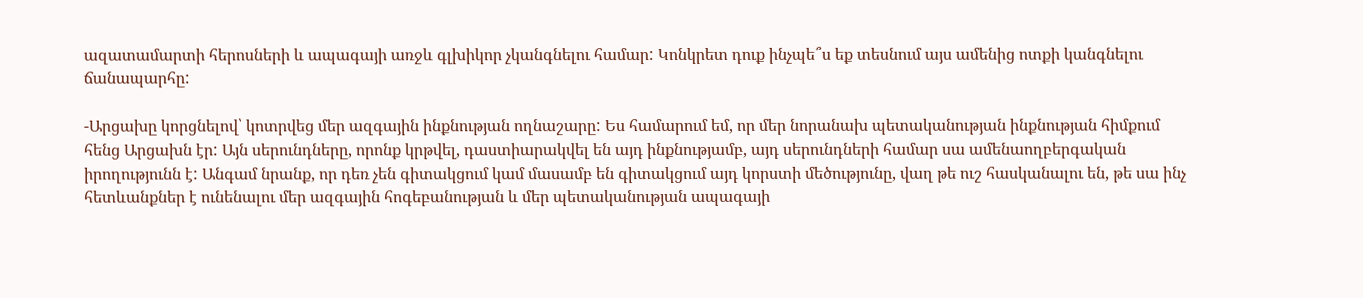ազատամարտի հերոսների և ապագայի առջև գլխիկոր չկանգնելու համար: Կոնկրետ դուք ինչպե՞ս եք տեսնում այս ամենից ոտքի կանգնելու ճանապարհը:

-Արցախը կորցնելով՝ կոտրվեց մեր ազգային ինքնության ողնաշարը: Ես համարում եմ, որ մեր նորանախ պետականության ինքնության հիմքում հենց Արցախն էր: Այն սերունդները, որոնք կրթվել, դաստիարակվել են այդ ինքնությամբ, այդ սերունդների համար սա ամենաողբերգական իրողությունն է: Անգամ նրանք, որ դեռ չեն գիտակցում կամ մասամբ են գիտակցում այդ կորստի մեծությունը, վաղ թե ուշ հասկանալու են, թե սա ինչ հետևանքներ է ունենալու մեր ազգային հոգեբանության և մեր պետականության ապագայի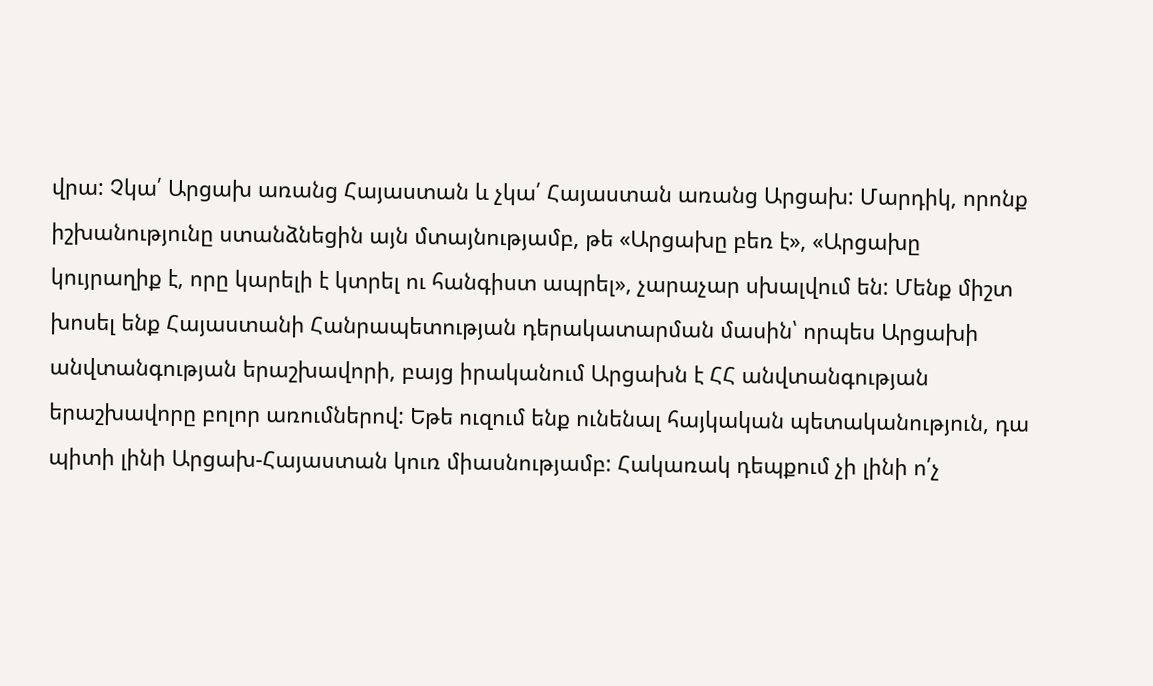վրա: Չկա՛ Արցախ առանց Հայաստան և չկա՛ Հայաստան առանց Արցախ: Մարդիկ, որոնք իշխանությունը ստանձնեցին այն մտայնությամբ, թե «Արցախը բեռ է», «Արցախը կույրաղիք է, որը կարելի է կտրել ու հանգիստ ապրել», չարաչար սխալվում են: Մենք միշտ խոսել ենք Հայաստանի Հանրապետության դերակատարման մասին՝ որպես Արցախի անվտանգության երաշխավորի, բայց իրականում Արցախն է ՀՀ անվտանգության երաշխավորը բոլոր առումներով: Եթե ուզում ենք ունենալ հայկական պետականություն, դա պիտի լինի Արցախ-Հայաստան կուռ միասնությամբ: Հակառակ դեպքում չի լինի ո՛չ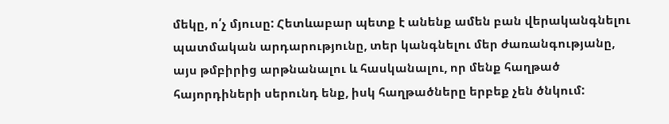մեկը, ո՛չ մյուսը: Հետևաբար պետք է անենք ամեն բան վերականգնելու պատմական արդարությունը, տեր կանգնելու մեր ժառանգությանը, այս թմբիրից արթնանալու և հասկանալու, որ մենք հաղթած հայորդիների սերունդ ենք, իսկ հաղթածները երբեք չեն ծնկում: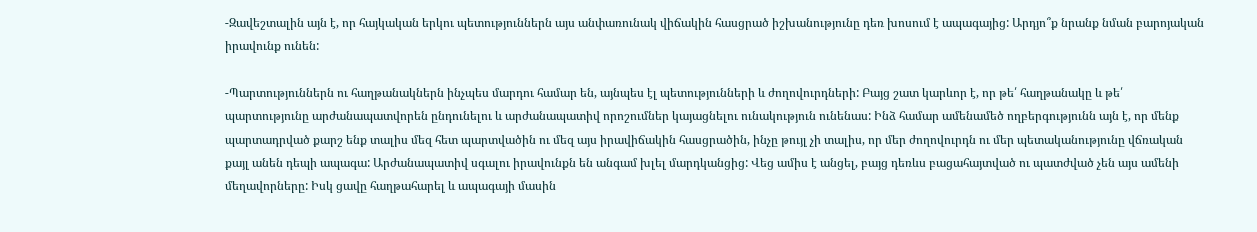-Զավեշտալին այն է, որ հայկական երկու պետություններն այս անփառունակ վիճակին հասցրած իշխանությունը դեռ խոսում է ապագայից: Արդյո՞ք նրանք նման բարոյական իրավունք ունեն:

-Պարտություններն ու հաղթանակներն ինչպես մարդու համար են, այնպես էլ պետությունների և ժողովուրդների: Բայց շատ կարևոր է, որ թե՛ հաղթանակը և թե՛ պարտությունը արժանապատվորեն ընդունելու և արժանապատիվ որոշումներ կայացնելու ունակություն ունենաս: Ինձ համար ամենամեծ ողբերգությունն այն է, որ մենք պարտադրված քարշ ենք տալիս մեզ հետ պարտվածին ու մեզ այս իրավիճակին հասցրածին, ինչը թույլ չի տալիս, որ մեր ժողովուրդն ու մեր պետականությունը վճռական քայլ անեն դեպի ապագա: Արժանապատիվ սգալու իրավունքն են անգամ խլել մարդկանցից: Վեց ամիս է անցել, բայց դեռևս բացահայտված ու պատժված չեն այս ամենի մեղավորները: Իսկ ցավը հաղթահարել և ապագայի մասին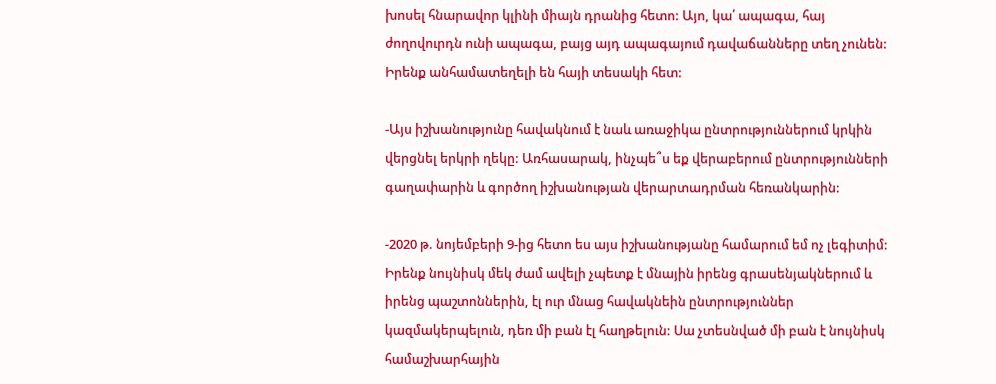խոսել հնարավոր կլինի միայն դրանից հետո: Այո, կա՛ ապագա, հայ ժողովուրդն ունի ապագա, բայց այդ ապագայում դավաճանները տեղ չունեն: Իրենք անհամատեղելի են հայի տեսակի հետ:

-Այս իշխանությունը հավակնում է նաև առաջիկա ընտրություններում կրկին վերցնել երկրի ղեկը: Առհասարակ, ինչպե՞ս եք վերաբերում ընտրությունների գաղափարին և գործող իշխանության վերարտադրման հեռանկարին:

-2020 թ. նոյեմբերի 9-ից հետո ես այս իշխանությանը համարում եմ ոչ լեգիտիմ: Իրենք նույնիսկ մեկ ժամ ավելի չպետք է մնային իրենց գրասենյակներում և իրենց պաշտոններին, էլ ուր մնաց հավակնեին ընտրություններ կազմակերպելուն, դեռ մի բան էլ հաղթելուն: Սա չտեսնված մի բան է նույնիսկ համաշխարհային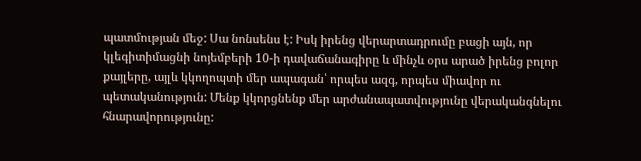պատմության մեջ: Սա նոնսենս է: Իսկ իրենց վերարտադրումը բացի այն, որ կլեգիտիմացնի նոյեմբերի 10-ի դավաճանագիրը և մինչև օրս արած իրենց բոլոր քայլերը, այլև կկողոպտի մեր ապագան՝ որպես ազգ, որպես միավոր ու պետականություն: Մենք կկորցնենք մեր արժանապատվությունը վերականգնելու հնարավորությունը: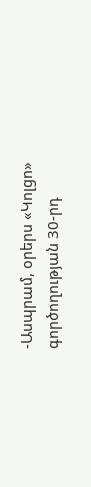-Ասպրամ, օրերս «Կոլցո» գործողության 30-րդ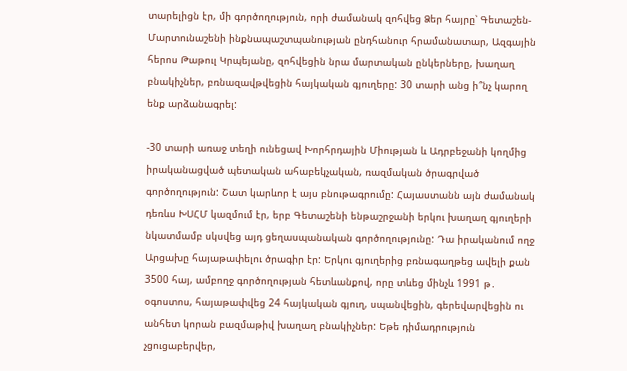տարելիցն էր, մի գործողություն, որի ժամանակ զոհվեց Ձեր հայրը՝ Գետաշեն-Մարտունաշենի ինքնապաշտպանության ընդհանուր հրամանատար, Ազգային հերոս Թաթուլ Կրպեյանը, զոհվեցին նրա մարտական ընկերները, խաղաղ բնակիչներ, բռնազավթվեցին հայկական գյուղերը: 30 տարի անց ի՞նչ կարող ենք արձանագրել:

-30 տարի առաջ տեղի ունեցավ Խորհրդային Միության և Ադրբեջանի կողմից իրականացված պետական ահաբեկչական, ռազմական ծրագրված գործողություն: Շատ կարևոր է այս բնութագրումը: Հայաստանն այն ժամանակ դեռևս ԽՍՀՄ կազմում էր, երբ Գետաշենի ենթաշրջանի երկու խաղաղ գյուղերի նկատմամբ սկսվեց այդ ցեղասպանական գործողությունը: Դա իրականում ողջ Արցախը հայաթափելու ծրագիր էր: Երկու գյուղերից բռնագաղթեց ավելի քան 3500 հայ, ամբողջ գործողության հետևանքով, որը տևեց մինչև 1991 թ․ օգոստոս, հայաթափվեց 24 հայկական գյուղ, սպանվեցին, գերեվարվեցին ու անհետ կորան բազմաթիվ խաղաղ բնակիչներ: Եթե դիմադրություն չցուցաբերվեր,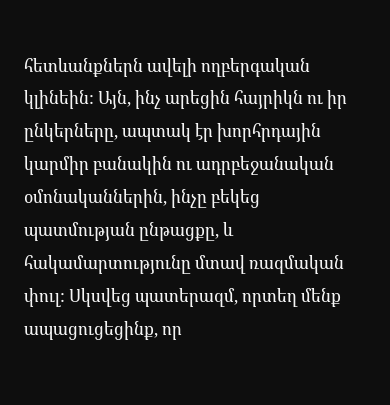հետևանքներն ավելի ողբերգական կլինեին: Այն, ինչ արեցին հայրիկն ու իր ընկերները, ապտակ էր խորհրդային կարմիր բանակին ու ադրբեջանական օմոնականներին, ինչը բեկեց պատմության ընթացքը, և հակամարտությունը մտավ ռազմական փուլ: Սկսվեց պատերազմ, որտեղ մենք ապացուցեցինք, որ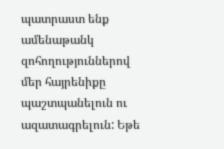պատրաստ ենք ամենաթանկ զոհողություններով մեր հայրենիքը պաշտպանելուն ու ազատագրելուն: Եթե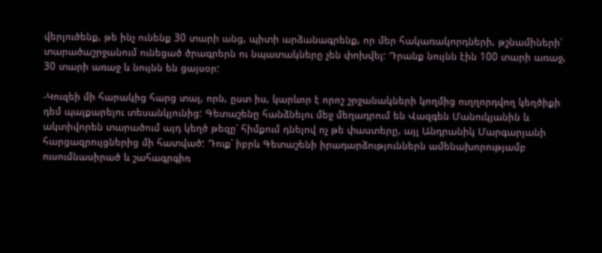վերլուծենք, թե ինչ ունենք 30 տարի անց, պիտի արձանագրենք, որ մեր հակառակորդների, թշնամիների՝ տարածաշրջանում ունեցած ծրագրերն ու նպատակները չեն փոխվել: Դրանք նույնն էին 100 տարի առաջ, 30 տարի առաջ և նույնն են ցայսօր:

-Կուզեի մի հարակից հարց տալ, որն, ըստ իս, կարևոր է որոշ շրջանակների կողմից ուղղորդվող կեղծիքի դեմ պայքարելու տեսանկյունից: Գետաշենը հանձնելու մեջ մեղադրում են Վազգեն Մանուկյանին և ակտիվորեն տարածում այդ կեղծ թեզը՝ հիմքում դնելով ոչ թե փաստերը, այլ Անդրանիկ Մարգարյանի հարցազրույցներից մի հատված: Դուք՝ իբրև Գետաշենի իրադարձություններն ամենախորությամբ ուսումնասիրած և շահագրգիռ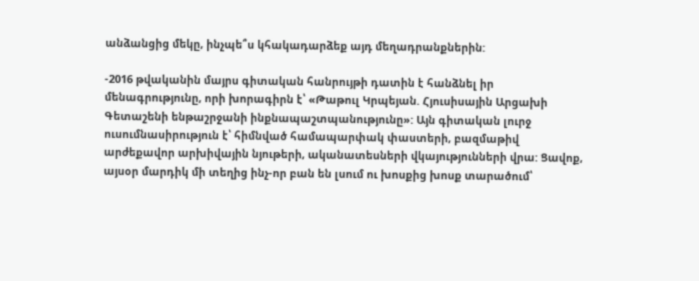անձանցից մեկը, ինչպե՞ս կհակադարձեք այդ մեղադրանքներին:

-2016 թվականին մայրս գիտական հանրույթի դատին է հանձնել իր մենագրությունը, որի խորագիրն է՝ «Թաթուլ Կրպեյան. Հյուսիսային Արցախի Գետաշենի ենթաշրջանի ինքնապաշտպանությունը»: Այն գիտական լուրջ ուսումնասիրություն է՝ հիմնված համապարփակ փաստերի, բազմաթիվ արժեքավոր արխիվային նյութերի, ականատեսների վկայությունների վրա: Ցավոք, այսօր մարդիկ մի տեղից ինչ-որ բան են լսում ու խոսքից խոսք տարածում՝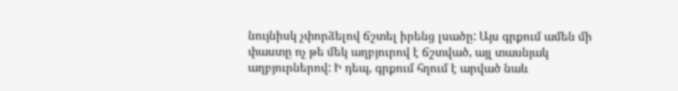նույնիսկ չփորձելով ճշտել իրենց լսածը: Այս գրքում ամեն մի փաստը ոչ թե մեկ աղբյուրով է ճշտված, այլ տասնյակ աղբյուրներով: Ի դեպ, գրքում հղում է արված նաև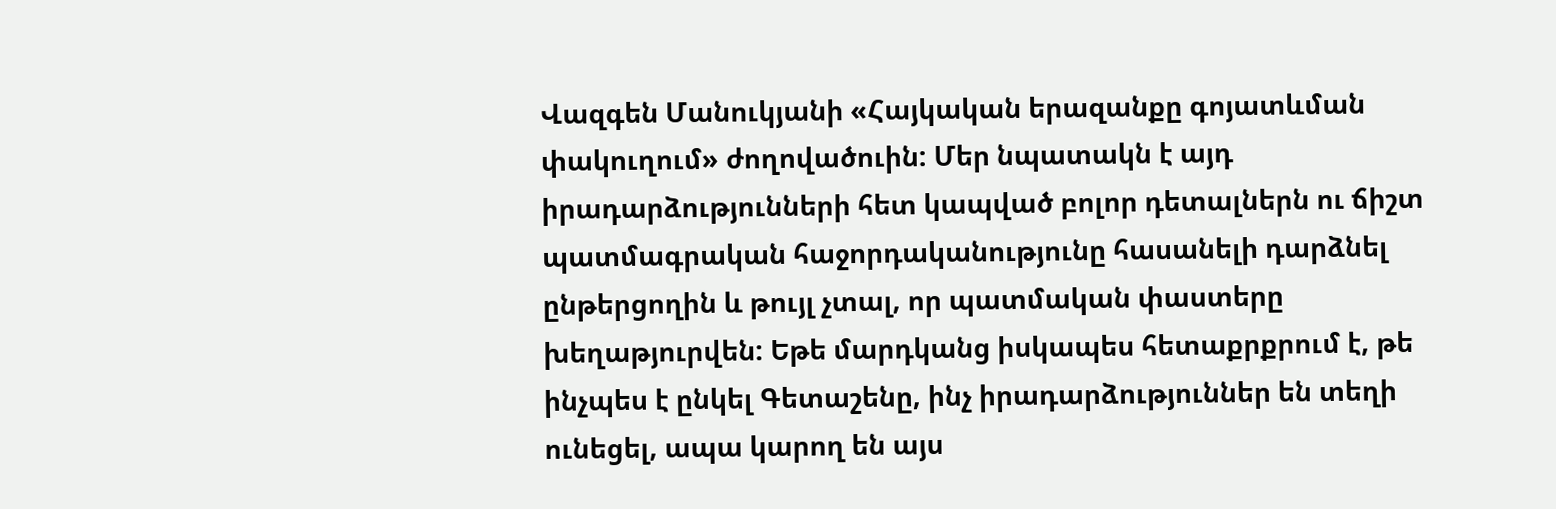Վազգեն Մանուկյանի «Հայկական երազանքը գոյատևման փակուղում» ժողովածուին: Մեր նպատակն է այդ իրադարձությունների հետ կապված բոլոր դետալներն ու ճիշտ պատմագրական հաջորդականությունը հասանելի դարձնել ընթերցողին և թույլ չտալ, որ պատմական փաստերը խեղաթյուրվեն: Եթե մարդկանց իսկապես հետաքրքրում է, թե ինչպես է ընկել Գետաշենը, ինչ իրադարձություններ են տեղի ունեցել, ապա կարող են այս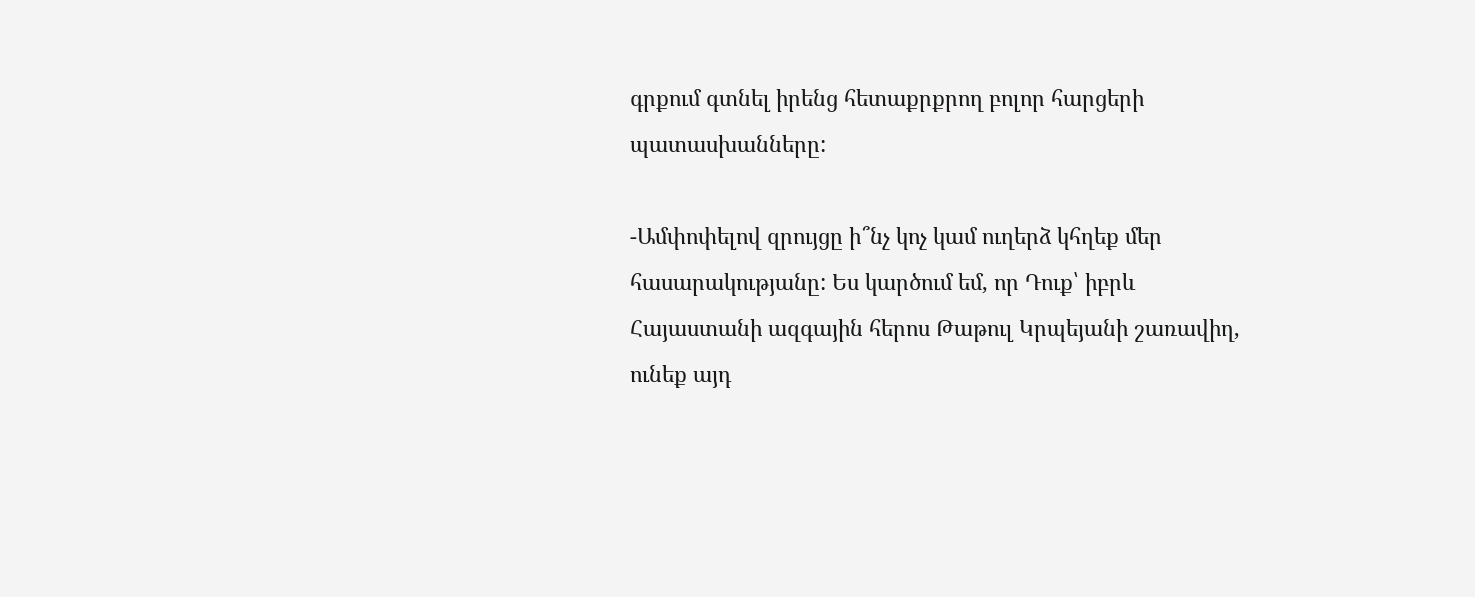գրքում գտնել իրենց հետաքրքրող բոլոր հարցերի պատասխանները:

-Ամփոփելով զրույցը ի՞նչ կոչ կամ ուղերձ կհղեք մեր հասարակությանը: Ես կարծում եմ, որ Դուք՝ իբրև Հայաստանի ազգային հերոս Թաթուլ Կրպեյանի շառավիղ, ունեք այդ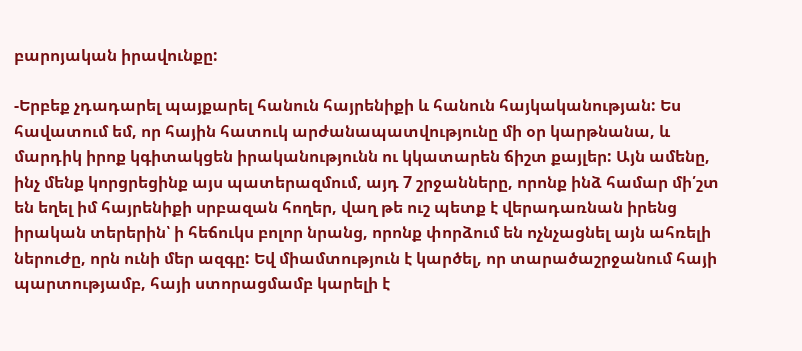բարոյական իրավունքը:

-Երբեք չդադարել պայքարել հանուն հայրենիքի և հանուն հայկականության: Ես հավատում եմ, որ հային հատուկ արժանապատվությունը մի օր կարթնանա, և մարդիկ իրոք կգիտակցեն իրականությունն ու կկատարեն ճիշտ քայլեր: Այն ամենը, ինչ մենք կորցրեցինք այս պատերազմում, այդ 7 շրջանները, որոնք ինձ համար մի՛շտ են եղել իմ հայրենիքի սրբազան հողեր, վաղ թե ուշ պետք է վերադառնան իրենց իրական տերերին՝ ի հեճուկս բոլոր նրանց, որոնք փորձում են ոչնչացնել այն ահռելի ներուժը, որն ունի մեր ազգը: Եվ միամտություն է կարծել, որ տարածաշրջանում հայի պարտությամբ, հայի ստորացմամբ կարելի է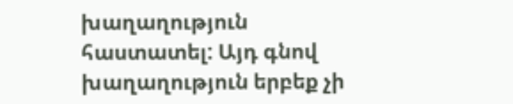խաղաղություն հաստատել: Այդ գնով խաղաղություն երբեք չի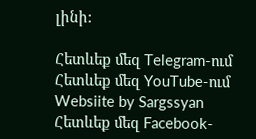լինի:

Հետևեք մեզ Telegram-ում
Հետևեք մեզ YouTube-ում
Websiite by Sargssyan
Հետևեք մեզ Facebook-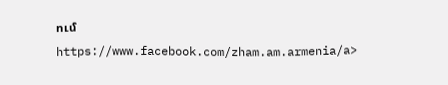ում https://www.facebook.com/zham.am.armenia/a>